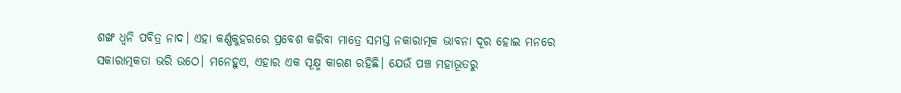ଶଙ୍ଖ ଧ୍ବନି ପବିତ୍ର ନାଦ। ଏହା କର୍ଣ୍ଣକୁହରରେ ପ୍ରବେଶ କରିବା ମାତ୍ରେ ସମସ୍ତ ନକାରାତ୍ମକ ଭାବନା ଦୂର ହୋଇ ମନରେ ସକାରାତ୍ମକତା ଭରି ଉଠେ। ମନେହୁଏ, ଏହାର ଏକ ସୂକ୍ଷ୍ମ କାରଣ ରହିଛି। ଯେଉଁ ପଞ୍ଚ ମହାଭୂତରୁ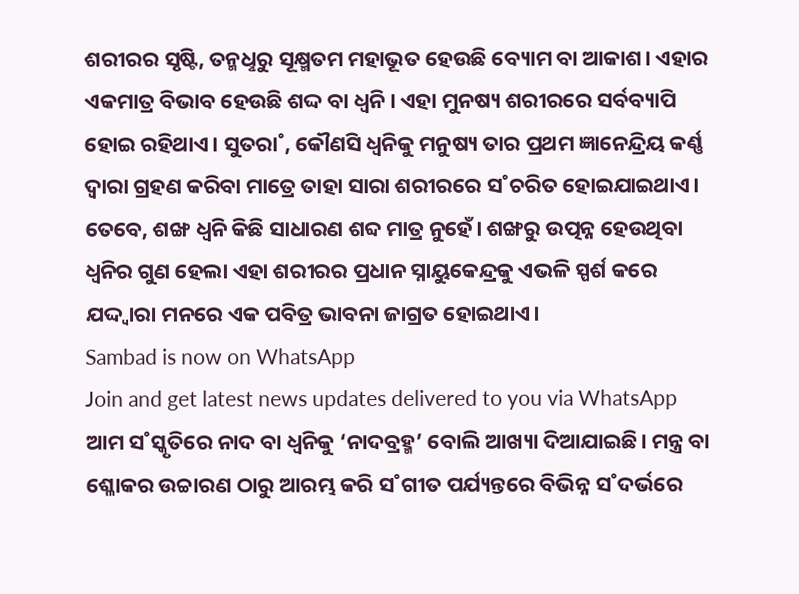ଶରୀରର ସୃଷ୍ଟି, ତନ୍ମଧୢରୁ ସୂକ୍ଷ୍ମତମ ମହାଭୂତ ହେଉଛି ବ୍ୟୋମ ବା ଆକାଶ। ଏହାର ଏକମାତ୍ର ବିଭାବ ହେଉଛି ଶଦ୍ଦ ବା ଧ୍ବନି। ଏହା ମୁନଷ୍ୟ ଶରୀରରେ ସର୍ବବ୍ୟାପି ହୋଇ ରହିଥାଏ। ସୁତରା˚, କୌଣସି ଧ୍ବନିକୁ ମନୁଷ୍ୟ ତାର ପ୍ରଥମ ଜ୍ଞାନେନ୍ଦ୍ରିୟ କର୍ଣ୍ଣ ଦ୍ବାରା ଗ୍ରହଣ କରିବା ମାତ୍ରେ ତାହା ସାରା ଶରୀରରେ ସ˚ଚରିତ ହୋଇଯାଇଥାଏ। ତେବେ, ଶଙ୍ଖ ଧ୍ବନି କିଛି ସାଧାରଣ ଶବ୍ଦ ମାତ୍ର ନୁହେଁ। ଶଙ୍ଖରୁ ଉତ୍ପନ୍ନ ହେଉଥିବା ଧ୍ବନିର ଗୁଣ ହେଲା ଏହା ଶରୀରର ପ୍ରଧାନ ସ୍ନାୟୁକେନ୍ଦ୍ରକୁ ଏଭଳି ସ୍ପର୍ଶ କରେ ଯଦ୍ଦ୍ବାରା ମନରେ ଏକ ପବିତ୍ର ଭାବନା ଜାଗ୍ରତ ହୋଇଥାଏ।
Sambad is now on WhatsApp
Join and get latest news updates delivered to you via WhatsApp
ଆମ ସ˚ସ୍କୃତିରେ ନାଦ ବା ଧ୍ବନିକୁ ‘ନାଦବ୍ରହ୍ମ’ ବୋଲି ଆଖ୍ୟା ଦିଆଯାଇଛି। ମନ୍ତ୍ର ବା ଶ୍ଳୋକର ଉଚ୍ଚାରଣ ଠାରୁ ଆରମ୍ଭ କରି ସ˚ଗୀତ ପର୍ଯ୍ୟନ୍ତରେ ବିଭିନ୍ନ ସ˚ଦର୍ଭରେ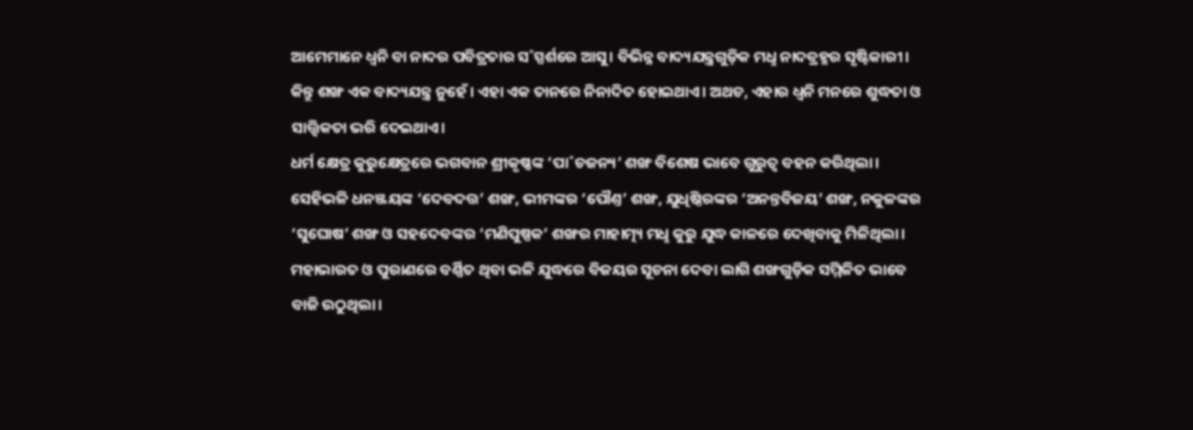ଆମେମାନେ ଧ୍ବନି ବା ନାଦର ପବିତ୍ରତାର ସ˚ସ୍ପର୍ଶରେ ଆସୁ। ବିଭିନ୍ନ ବାଦ୍ୟଯନ୍ତ୍ରଗୁଡ଼ିକ ମଧୢ ନାଦବ୍ରହ୍ମର ସୃଷ୍ଟିକାରୀ। କିନ୍ତୁ ଶଙ୍ଖ ଏକ ବାଦ୍ୟଯନ୍ତ୍ର ନୁହେଁ। ଏହା ଏକ ତାନରେ ନିନାଦିତ ହୋଇଥାଏ। ଅଥଚ, ଏହାର ଧ୍ବନି ମନରେ ଶୁଦ୍ଧତା ଓ ସାତ୍ତ୍ବିକତା ଭରି ଦେଇଥାଏ।
ଧର୍ମ କ୍ଷେତ୍ର କୁରୁକ୍ଷେତ୍ରରେ ଭଗବାନ ଶ୍ରୀକୃଷ୍ଣଙ୍କ ‘ପା˚ଚଜନ୍ୟ’ ଶଙ୍ଖ ବିଶେଷ ଭାବେ ଗୁରୁତ୍ବ ବହନ କରିଥିଲା। ସେହିଭଳି ଧନଞ୍ଜୟଙ୍କ ‘ଦେବଦତ୍ତ’ ଶଙ୍ଖ, ଭୀମଙ୍କର ‘ପୌଣ୍ତ’ ଶଙ୍ଖ, ଯୁଧିଷ୍ଠିରଙ୍କର ‘ଅନନ୍ତବିଜୟ’ ଶଙ୍ଖ, ନକୁଳଙ୍କର ‘ସୁଘୋଷ’ ଶଙ୍ଖ ଓ ସହଦେବଙ୍କର ‘ମଣିପୁଷ୍ପକ’ ଶଙ୍ଖର ମାହାତ୍ମ୍ୟ ମଧୢ କୁରୁ ଯୁଦ୍ଧ କାଳରେ ଦେଖିବାକୁ ମିଳିଥିଲା। ମହାଭାରତ ଓ ପୁରାଣରେ ବର୍ଣ୍ଣିତ ଥିବା ଭଳି ଯୁଦ୍ଧରେ ବିଜୟର ସୂଚନା ଦେବା ଲାଗି ଶଙ୍ଖଗୁଡ଼ିକ ସମ୍ମିଳିତ ଭାବେ ବାଜି ଉଠୁଥିଲା।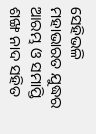ସେହିଭଳି ମହାଭାରତ ଯୁଦ୍ଧର ଆରମ୍ଭ ଓ ସମାପ୍ତି ଶଙ୍ଖ ନାଦ ସହିତ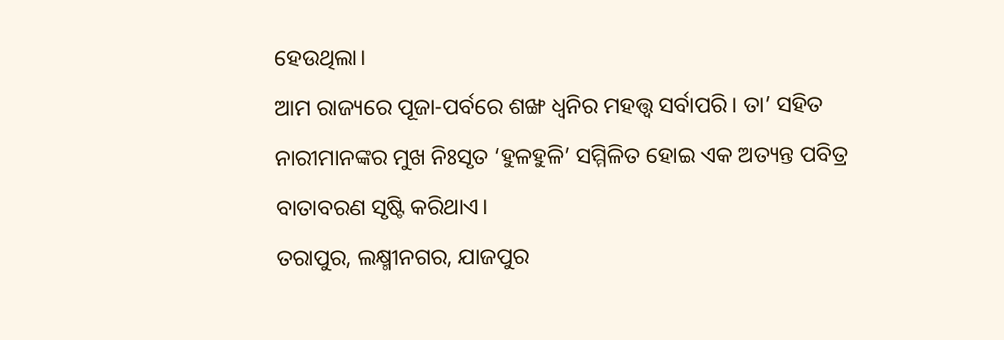ହେଉଥିଲା।
ଆମ ରାଜ୍ୟରେ ପୂଜା-ପର୍ବରେ ଶଙ୍ଖ ଧ୍ବନିର ମହତ୍ତ୍ବ ସର୍ବାପରି। ତା’ ସହିତ ନାରୀମାନଙ୍କର ମୁଖ ନିଃସୃତ ‘ହୁଳହୁଳି’ ସମ୍ମିଳିତ ହୋଇ ଏକ ଅତ୍ୟନ୍ତ ପବିତ୍ର ବାତାବରଣ ସୃଷ୍ଟି କରିଥାଏ।
ତରାପୁର, ଲକ୍ଷ୍ମୀନଗର, ଯାଜପୁର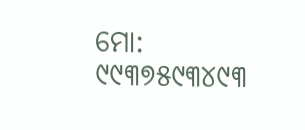ମୋ: ୯୯୩୭୫୯୩୪୯୩